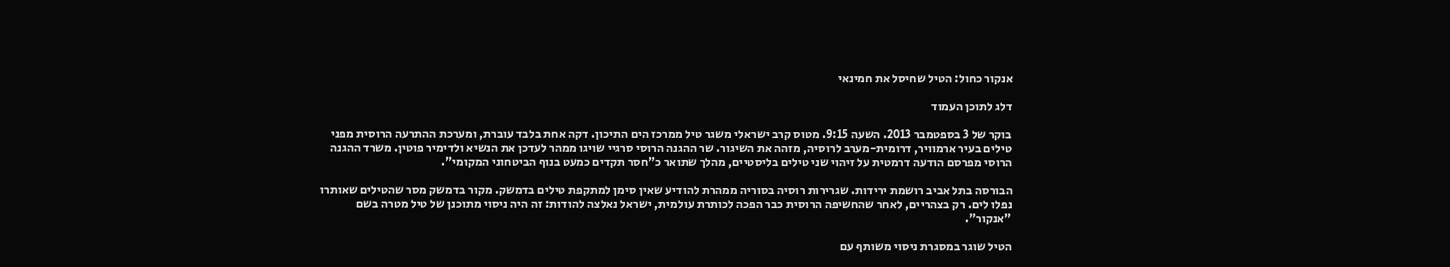אנקור כחול: הטיל שחיסל את חמינאי

דלג לתוכן העמוד

בוקר של 3 בספטמבר 2013. השעה 9:15. מטוס קרב ישראלי משגר טיל ממרכז הים התיכון. דקה אחת בלבד עוברת, ומערכת ההתרעה הרוסית מפני טילים בעיר ארמוויר, דרומית-מערב לרוסיה, מזהה את השיגור. שר ההגנה הרוסי סרגיי שויגו ממהר לעדכן את הנשיא ולדימיר פוטין. משרד ההגנה הרוסי מפרסם הודעה דרמטית על זיהוי שני טילים בליסטיים, מהלך שתואר כ"חסר תקדים כמעט בנוף הביטחוני המקומי".

הבורסה בתל אביב רושמת ירידות. שגרירות רוסיה בסוריה ממהרת להודיע שאין סימן למתקפת טילים בדמשק. מקור בדמשק מסר שהטילים שאותרו נפלו לים. רק בצהריים, לאחר שהחשיפה הרוסית כבר הפכה לכותרת עולמית, ישראל נאלצה להודות: זה היה ניסוי מתוכנן של טיל מטרה בשם "אנקור".

הטיל שוגר במסגרת ניסוי משותף עם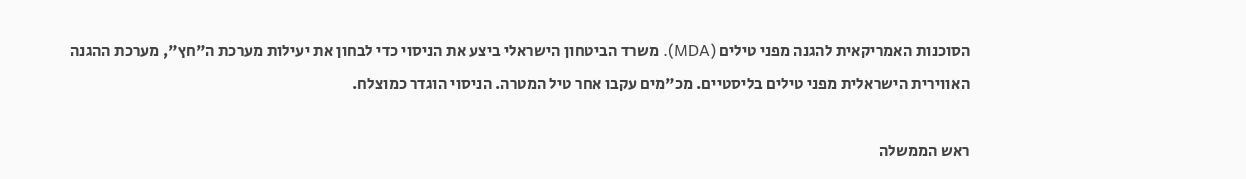הסוכנות האמריקאית להגנה מפני טילים (MDA). משרד הביטחון הישראלי ביצע את הניסוי כדי לבחון את יעילות מערכת ה"חץ", מערכת ההגנה האווירית הישראלית מפני טילים בליסטיים. מכ"מים עקבו אחר טיל המטרה. הניסוי הוגדר כמוצלח.

ראש הממשלה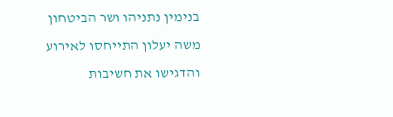בנימין נתניהו ושר הביטחון משה יעלון התייחסו לאירוע והדגישו את חשיבות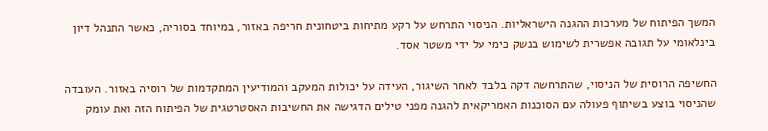המשך הפיתוח של מערכות ההגנה הישראליות. הניסוי התרחש על רקע מתיחות ביטחונית חריפה באזור, במיוחד בסוריה, כאשר התנהל דיון בינלאומי על תגובה אפשרית לשימוש בנשק כימי על ידי משטר אסד.

החשיפה הרוסית של הניסוי, שהתרחשה דקה בלבד לאחר השיגור, העידה על יכולות המעקב והמודיעין המתקדמות של רוסיה באזור. העובדה שהניסוי בוצע בשיתוף פעולה עם הסוכנות האמריקאית להגנה מפני טילים הדגישה את החשיבות האסטרטגית של הפיתוח הזה ואת עומק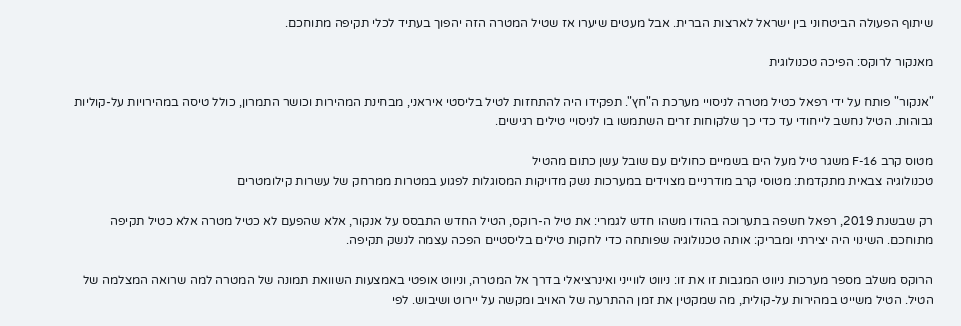שיתוף הפעולה הביטחוני בין ישראל לארצות הברית. אבל מעטים שיערו אז שטיל המטרה הזה יהפוך בעתיד לכלי תקיפה מתוחכם.

מאנקור לרוקס: הפיכה טכנולוגית

"אנקור" פותח על ידי רפאל כטיל מטרה לניסויי מערכת ה"חץ". תפקידו היה להתחזות לטיל בליסטי איראני, מבחינת המהירות וכושר התמרון, כולל טיסה במהירויות על-קוליות גבוהות. הטיל נחשב לייחודי עד כדי כך שלקוחות זרים השתמשו בו לניסויי טילים רגישים.

מטוס קרב F-16 משגר טיל מעל הים בשמיים כחולים עם שובל עשן כתום מהטיל
טכנולוגיה צבאית מתקדמת: מטוסי קרב מודרניים מצוידים במערכות נשק מדויקות המסוגלות לפגוע במטרות ממרחק של עשרות קילומטרים

רק שבשנת 2019, רפאל חשפה בתערוכה בהודו משהו חדש לגמרי: את טיל ה-רוקס, הטיל החדש התבסס על אנקור, אלא שהפעם לא כטיל מטרה אלא כטיל תקיפה מתוחכם. השינוי היה יצירתי ומבריק: אותה טכנולוגיה שפותחה כדי לחקות טילים בליסטיים הפכה עצמה לנשק תקיפה.

הרוקס משלב מספר מערכות ניווט המגבות זו את זו: ניווט לווייני ואינרציאלי בדרך אל המטרה, וניווט אופטי באמצעות השוואת תמונה של המטרה למה שרואה המצלמה של הטיל. הטיל משייט במהירות על-קולית, מה שמקטין את זמן ההתרעה של האויב ומקשה על יירוט ושיבוש. לפי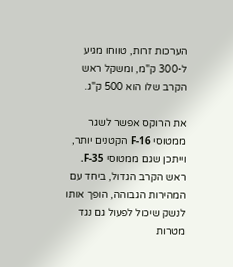הערכות זרות, טווחו מגיע ל-300 ק"מ, ומשקל ראש הקרב שלו הוא 500 ק"ג.

את הרוקס אפשר לשגר ממטוסי F-16 הקטנים יותר, וייתכן שגם ממטוסי F-35. ראש הקרב הגדול, ביחד עם המהירות הגבוהה, הופך אותו לנשק שיכול לפעול גם נגד מטרות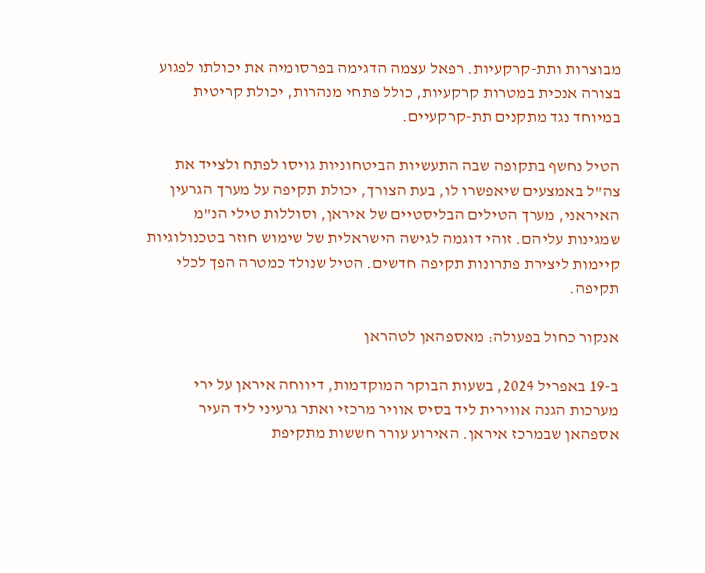מבוצרות ותת-קרקעיות. רפאל עצמה הדגימה בפרסומיה את יכולתו לפגוע בצורה אנכית במטרות קרקעיות, כולל פתחי מנהרות, יכולת קריטית במיוחד נגד מתקנים תת-קרקעיים.

הטיל נחשף בתקופה שבה התעשיות הביטחוניות גויסו לפתח ולצייד את צה"ל באמצעים שיאפשרו לו, בעת הצורך, יכולת תקיפה על מערך הגרעין האיראני, מערך הטילים הבליסטיים של איראן, וסוללות טילי הנ"מ שמגינות עליהם. זוהי דוגמה לגישה הישראלית של שימוש חוזר בטכנולוגיות קיימות ליצירת פתרונות תקיפה חדשים. הטיל שנולד כמטרה הפך לכלי תקיפה.

אנקור כחול בפעולה: מאספהאן לטהראן

ב-19 באפריל 2024, בשעות הבוקר המוקדמות, דיווחה איראן על ירי מערכות הגנה אווירית ליד בסיס אוויר מרכזי ואתר גרעיני ליד העיר אספהאן שבמרכז איראן. האירוע עורר חששות מתקיפת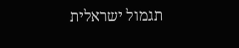תגמול ישראלית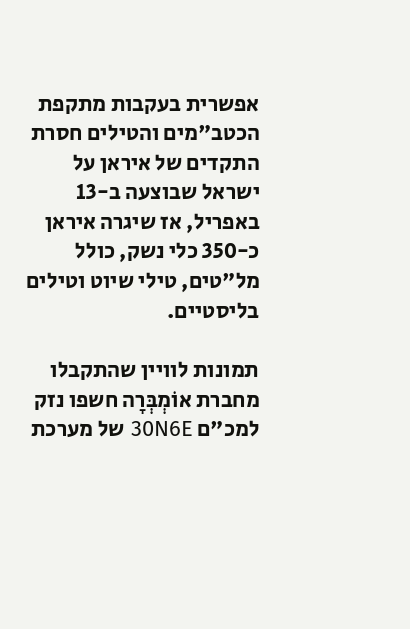אפשרית בעקבות מתקפת הכטב"מים והטילים חסרת התקדים של איראן על ישראל שבוצעה ב-13 באפריל, אז שיגרה איראן כ-350 כלי נשק, כולל מל"טים, טילי שיוט וטילים בליסטיים.

תמונות לוויין שהתקבלו מחברת אוֹמְבְּרָה חשפו נזק למכ"ם 30N6E של מערכת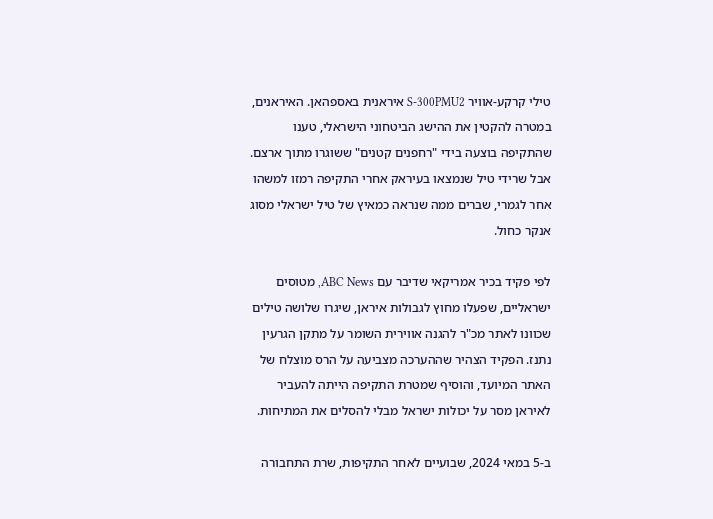טילי קרקע-אוויר S-300PMU2 איראנית באספהאן. האיראנים, במטרה להקטין את ההישג הביטחוני הישראלי, טענו שהתקיפה בוצעה בידי "רחפנים קטנים" ששוגרו מתוך ארצם. אבל שרידי טיל שנמצאו בעיראק אחרי התקיפה רמזו למשהו אחר לגמרי, שברים ממה שנראה כמאיץ של טיל ישראלי מסוג אנקר כחול.

לפי פקיד בכיר אמריקאי שדיבר עם ABC News, מטוסים ישראליים, שפעלו מחוץ לגבולות איראן, שיגרו שלושה טילים שכוונו לאתר מכ"ר להגנה אווירית השומר על מתקן הגרעין נתנז. הפקיד הצהיר שההערכה מצביעה על הרס מוצלח של האתר המיועד, והוסיף שמטרת התקיפה הייתה להעביר לאיראן מסר על יכולות ישראל מבלי להסלים את המתיחות.

ב-5 במאי 2024, שבועיים לאחר התקיפות, שרת התחבורה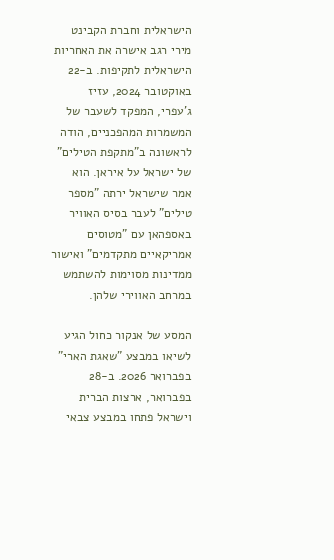הישראלית וחברת הקבינט מירי רגב אישרה את האחריות הישראלית לתקיפות. ב-22 באוקטובר 2024, עזיז ג'עפרי, המפקד לשעבר של המשמרות המהפכניים, הודה לראשונה ב"מתקפת הטילים" של ישראל על איראן. הוא אמר שישראל ירתה "מספר טילים" לעבר בסיס האוויר באספהאן עם "מטוסים אמריקאיים מתקדמים" ואישור ממדינות מסוימות להשתמש במרחב האווירי שלהן.

המסע של אנקור כחול הגיע לשיאו במבצע "שאגת הארי" בפברואר 2026. ב-28 בפברואר, ארצות הברית וישראל פתחו במבצע צבאי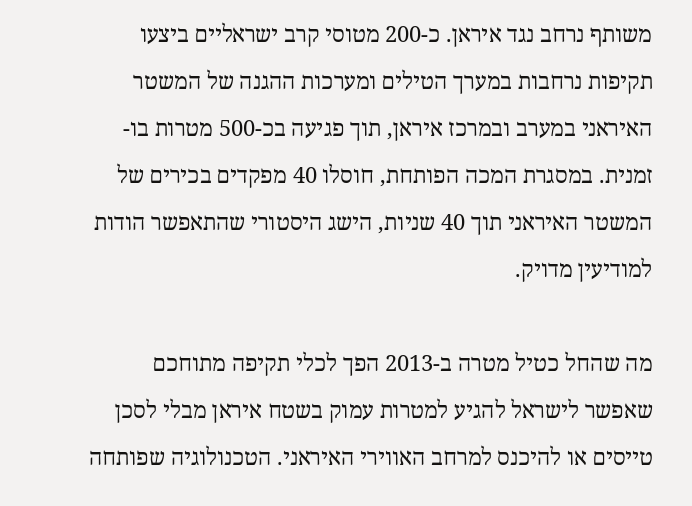משותף נרחב נגד איראן. כ-200 מטוסי קרב ישראליים ביצעו תקיפות נרחבות במערך הטילים ומערכות ההגנה של המשטר האיראני במערב ובמרכז איראן, תוך פגיעה בכ-500 מטרות בו-זמנית. במסגרת המכה הפותחת, חוסלו 40 מפקדים בכירים של המשטר האיראני תוך 40 שניות, הישג היסטורי שהתאפשר הודות למודיעין מדויק.

מה שהחל כטיל מטרה ב-2013 הפך לכלי תקיפה מתוחכם שאפשר לישראל להגיע למטרות עמוק בשטח איראן מבלי לסכן טייסים או להיכנס למרחב האווירי האיראני. הטכנולוגיה שפותחה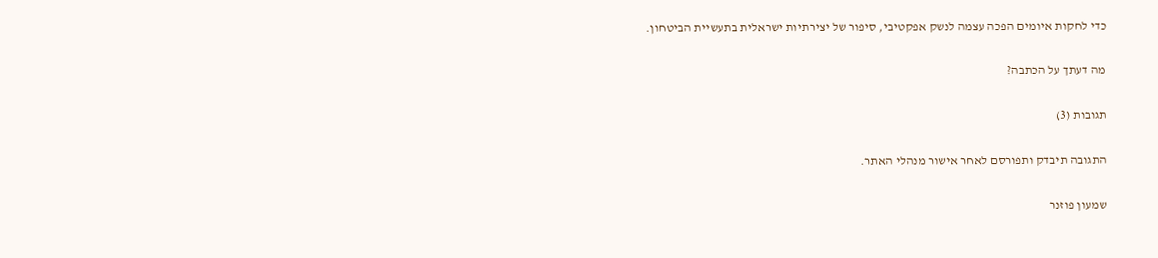כדי לחקות איומים הפכה עצמה לנשק אפקטיבי, סיפור של יצירתיות ישראלית בתעשיית הביטחון.

מה דעתך על הכתבה?

תגובות (3)

התגובה תיבדק ותפורסם לאחר אישור מנהלי האתר.

שמעון פוזנר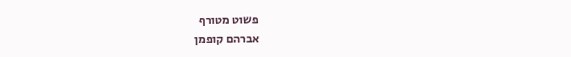פשוט מטורף
אברהם קופמן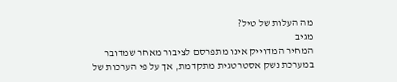מה העלות של טיל?
מגיב
המחיר המדוייק אינו מתפרסם לציבור מאחר שמדובר במערכת נשק אסטרטגית מתקדמת, אך על פי הערכות של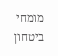מומחי ביטחון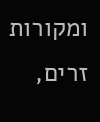ומקורות זרים,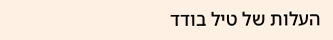העלות של טיל בודד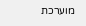מוערכת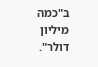ב"כמה מיליון דולר".